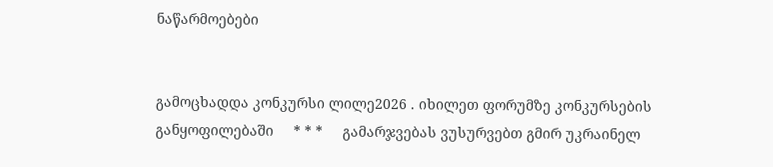ნაწარმოებები


გამოცხადდა კონკურსი ლილე2026 . იხილეთ ფორუმზე კონკურსების განყოფილებაში     * * *     გამარჯვებას ვუსურვებთ გმირ უკრაინელ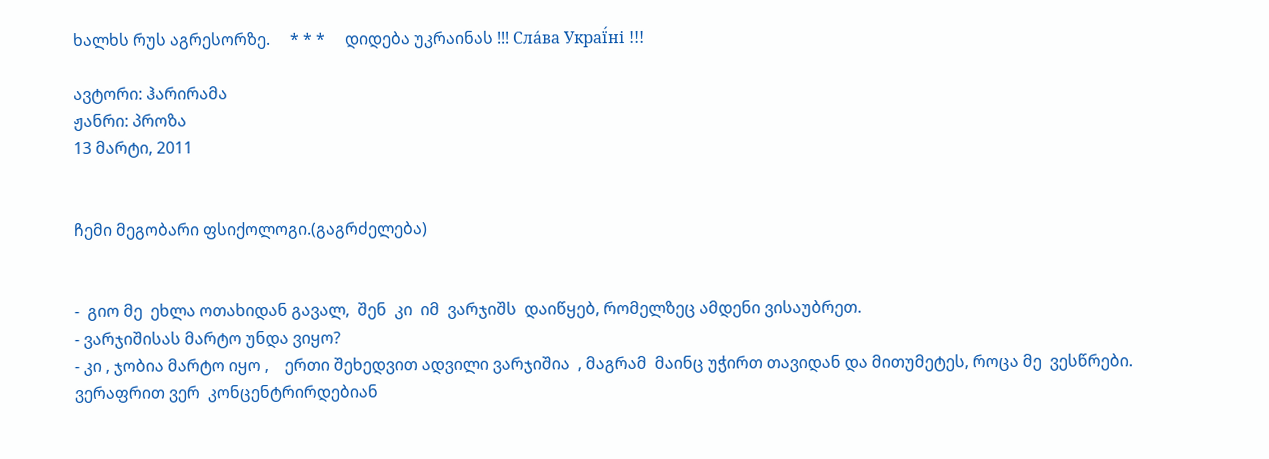ხალხს რუს აგრესორზე.     * * *     დიდება უკრაინას !!! Сла́ва Украї́ні !!!

ავტორი: ჰარირამა
ჟანრი: პროზა
13 მარტი, 2011


ჩემი მეგობარი ფსიქოლოგი.(გაგრძელება)


-  გიო მე  ეხლა ოთახიდან გავალ,  შენ  კი  იმ  ვარჯიშს  დაიწყებ, რომელზეც ამდენი ვისაუბრეთ.
- ვარჯიშისას მარტო უნდა ვიყო?
- კი , ჯობია მარტო იყო ,    ერთი შეხედვით ადვილი ვარჯიშია  , მაგრამ  მაინც უჭირთ თავიდან და მითუმეტეს, როცა მე  ვესწრები.    ვერაფრით ვერ  კონცენტრირდებიან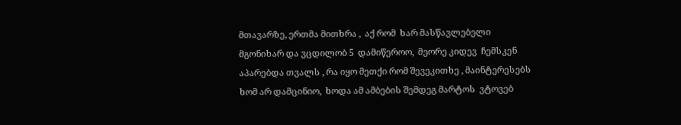მთავარზე, ერთმა მითხრა ,  აქ რომ  ხარ მასწავლებელი მგონიხარ და ვცდილობ 5  დამიწეროო,  მეორე კიდევ  ჩემსკენ აპარებდა თვალს , რა იყო მეთქი რომ შევეკითხე , მაინტერესებს ხომ არ დამცინიო,  ხოდა ამ ამბების შემდეგ მარტოს  ვტოვებ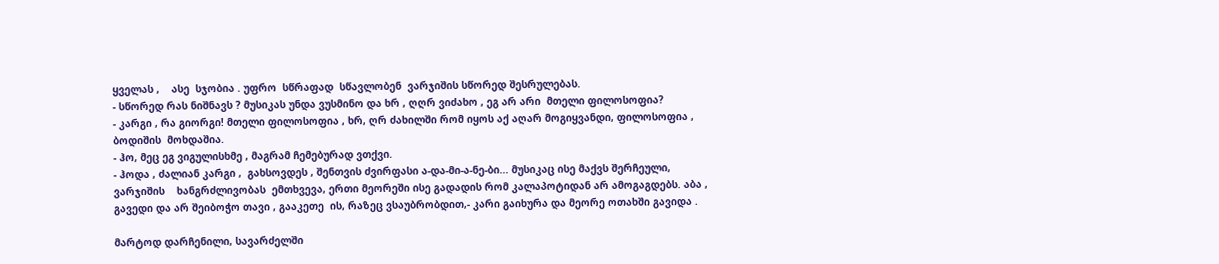ყველას ,    ასე  სჯობია . უფრო  სწრაფად  სწავლობენ  ვარჯიშის სწორედ შესრულებას.
- სწორედ რას ნიშნავს ? მუსიკას უნდა ვუსმინო და ხრ , ღღრ ვიძახო , ეგ არ არი  მთელი ფილოსოფია?
- კარგი , რა გიორგი! მთელი ფილოსოფია , ხრ, ღრ ძახილში რომ იყოს აქ აღარ მოგიყვანდი, ფილოსოფია , ბოდიშის  მოხდაშია.
- ჰო, მეც ეგ ვიგულისხმე , მაგრამ ჩემებურად ვთქვი.
- ჰოდა , ძალიან კარგი ,  გახსოვდეს , შენთვის ძვირფასი ა-და-მი-ა-ნე-ბი... მუსიკაც ისე მაქვს შერჩეული,  ვარჯიშის    ხანგრძლივობას  ემთხვევა, ერთი მეორეში ისე გადადის რომ კალაპოტიდან არ ამოგაგდებს. აბა , გავედი და არ შეიბოჭო თავი , გააკეთე  ის, რაზეც ვსაუბრობდით,- კარი გაიხურა და მეორე ოთახში გავიდა .

მარტოდ დარჩენილი, სავარძელში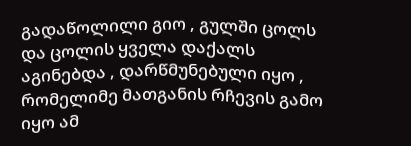გადაწოლილი გიო , გულში ცოლს და ცოლის ყველა დაქალს აგინებდა , დარწმუნებული იყო , რომელიმე მათგანის რჩევის გამო იყო ამ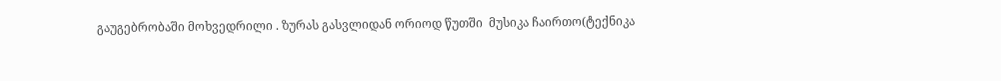გაუგებრობაში მოხვედრილი . ზურას გასვლიდან ორიოდ წუთში  მუსიკა ჩაირთო(ტექნიკა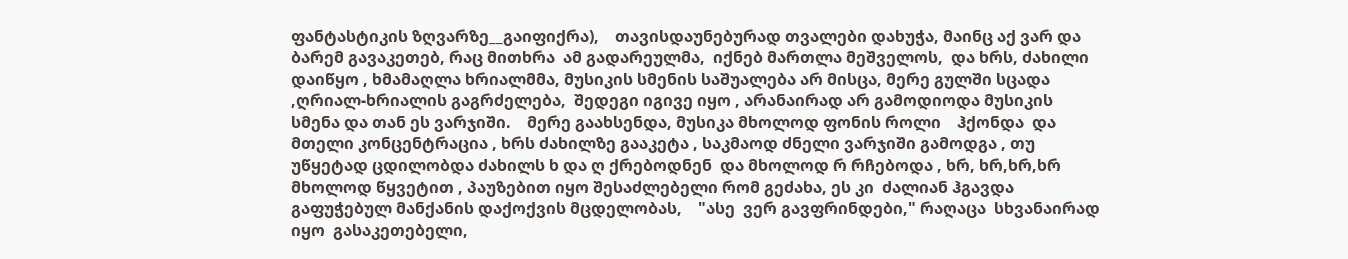ფანტასტიკის ზღვარზე__გაიფიქრა),    თავისდაუნებურად თვალები დახუჭა, მაინც აქ ვარ და ბარემ გავაკეთებ, რაც მითხრა  ამ გადარეულმა,  იქნებ მართლა მეშველოს,  და ხრს, ძახილი დაიწყო , ხმამაღლა ხრიალმმა, მუსიკის სმენის საშუალება არ მისცა, მერე გულში სცადა ,ღრიალ-ხრიალის გაგრძელება,  შედეგი იგივე იყო , არანაირად არ გამოდიოდა მუსიკის სმენა და თან ეს ვარჯიში.    მერე გაახსენდა, მუსიკა მხოლოდ ფონის როლი    ჰქონდა  და მთელი კონცენტრაცია , ხრს ძახილზე გააკეტა , საკმაოდ ძნელი ვარჯიში გამოდგა , თუ უწყეტად ცდილობდა ძახილს ხ და ღ ქრებოდნენ  და მხოლოდ რ რჩებოდა , ხრ, ხრ,ხრ,ხრ  მხოლოდ წყვეტით , პაუზებით იყო შესაძლებელი რომ გეძახა, ეს კი  ძალიან ჰგავდა გაფუჭებულ მანქანის დაქოქვის მცდელობას,    "ასე  ვერ გავფრინდები," რაღაცა  სხვანაირად იყო  გასაკეთებელი,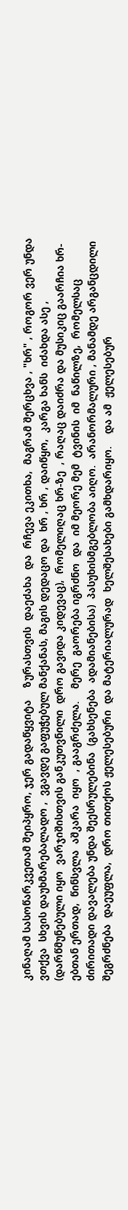კინაღამ სასოწარკვეთამ შეიპყრო, ჯერ გადაწყვიტა    ზურასთვის  დაეძახა  და  რჩევა ეკითხა,  მაგრამ შერცხვა , "ხრ" , როგორ ვერ უნდა ვთქვა  სხვის დაუხმარებალადო ,  ვგავდე გაფუჭებულ მანქანას, მაგის დედაცო და  ხრ , ხრ , დაიწყო,  კარგა ხანს  იძახდა ასე ,  (დარწმუნებული იყო  ვარჯიშისთვის განკუთვნილი  დრო გავიდა კიდევაც),  რომელიღაც ხრ-ზე  , რაღაც დაიძრა და მუსიკიც გაარჩია ხრ-ებთან ერთად,  წინსვლა  აშკარა  იყო  , გააგრძელა.    მერე  გაორება იგრძნო  და  იმ მეორე მემ  ტვინის  იმ  ნაწილზე,  რომელსაც ძირითადი დავალება უნდა შეესრულებინა  (გახსენება  ადამიანებისა)  პასუხისმგებლობა აიღო.  არანორმალური , მანამდე არგანცდილი  შეგრძნება  დაეუფლა,  დრო თითქოს ჟელესებური  და მატერიალურად  ხელშესახები გამხდარიყო.    და ამ  ჟელესებურ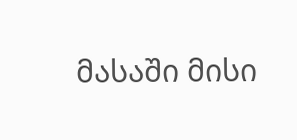მასაში მისი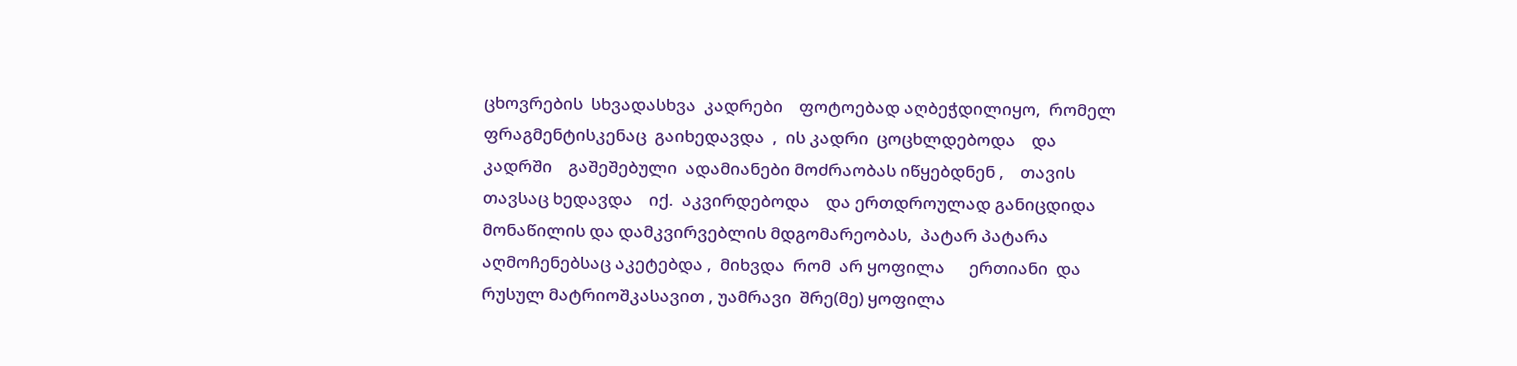ცხოვრების  სხვადასხვა  კადრები    ფოტოებად აღბეჭდილიყო,  რომელ  ფრაგმენტისკენაც  გაიხედავდა  ,  ის კადრი  ცოცხლდებოდა    და კადრში    გაშეშებული  ადამიანები მოძრაობას იწყებდნენ ,    თავის თავსაც ხედავდა    იქ.  აკვირდებოდა    და ერთდროულად განიცდიდა  მონაწილის და დამკვირვებლის მდგომარეობას,  პატარ პატარა აღმოჩენებსაც აკეტებდა ,  მიხვდა  რომ  არ ყოფილა      ერთიანი  და რუსულ მატრიოშკასავით , უამრავი  შრე(მე) ყოფილა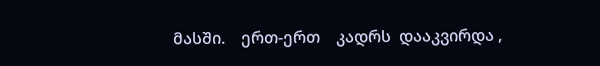მასში.    ერთ-ერთ    კადრს  დააკვირდა ,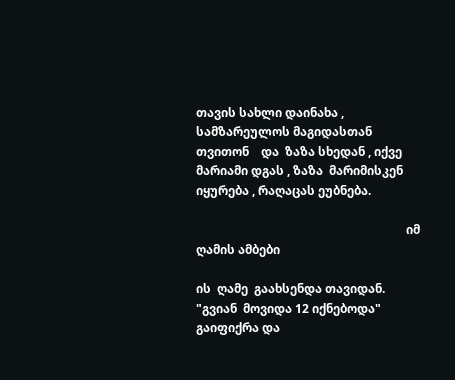თავის სახლი დაინახა , სამზარეულოს მაგიდასთან    თვითონ    და  ზაზა სხედან , იქვე მარიამი დგას , ზაზა  მარიმისკენ იყურება , რაღაცას ეუბნება.

                                                                      იმ ღამის ამბები

ის  ღამე  გაახსენდა თავიდან.    "გვიან  მოვიდა 12 იქნებოდა" გაიფიქრა და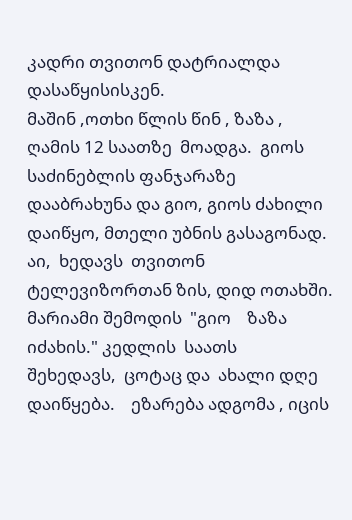კადრი თვითონ დატრიალდა  დასაწყისისკენ.
მაშინ ,ოთხი წლის წინ , ზაზა ,  ღამის 12 საათზე  მოადგა.  გიოს  საძინებლის ფანჯარაზე დააბრახუნა და გიო, გიოს ძახილი დაიწყო, მთელი უბნის გასაგონად.
აი,  ხედავს  თვითონ ტელევიზორთან ზის, დიდ ოთახში.  მარიამი შემოდის  "გიო    ზაზა  იძახის." კედლის  საათს    შეხედავს,  ცოტაც და  ახალი დღე დაიწყება.    ეზარება ადგომა , იცის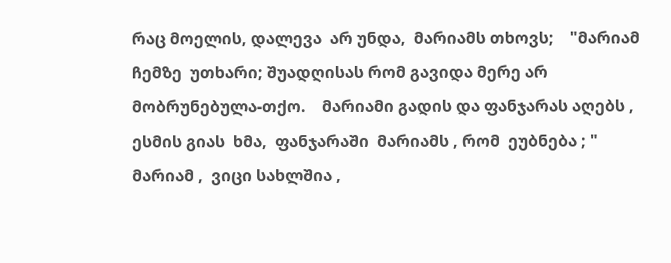რაც მოელის, დალევა  არ უნდა,  მარიამს თხოვს;    "მარიამ ჩემზე  უთხარი; შუადღისას რომ გავიდა მერე არ მობრუნებულა-თქო.    მარიამი გადის და ფანჯარას აღებს , ესმის გიას  ხმა,  ფანჯარაში  მარიამს , რომ  ეუბნება ; " მარიამ ,  ვიცი სახლშია ,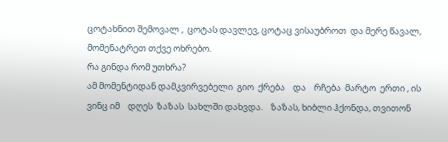ცოტახნით შემოვალ ,  ცოტას დავლევ, ცოტაც ვისაუბროთ  და მერე წავალ,  მომენატრეთ თქვე ოხრებო.
რა გინდა რომ უთხრა?
ამ მომენტიდან დამკვირვებელი  გიო  ქრება    და    რჩება  მარტო  ერთი , ის ვინც იმ    დღეს  ზაზას  სახლში დახვდა.    ზაზას, ხიბლი ჰქონდა, თვითონ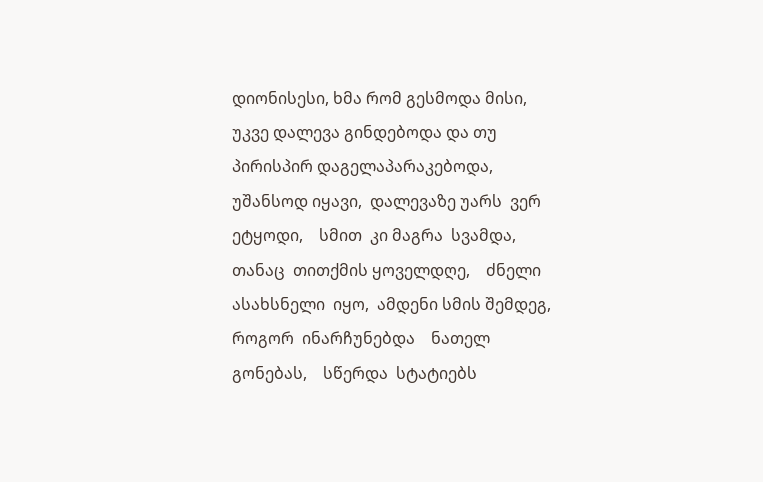დიონისესი, ხმა რომ გესმოდა მისი, უკვე დალევა გინდებოდა და თუ    პირისპირ დაგელაპარაკებოდა,  უშანსოდ იყავი,  დალევაზე უარს  ვერ    ეტყოდი,    სმით  კი მაგრა  სვამდა,    თანაც  თითქმის ყოველდღე,    ძნელი ასახსნელი  იყო,  ამდენი სმის შემდეგ, როგორ  ინარჩუნებდა    ნათელ  გონებას,    სწერდა  სტატიებს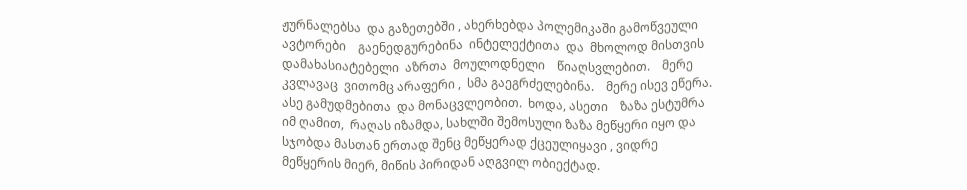ჟურნალებსა  და გაზეთებში , ახერხებდა პოლემიკაში გამოწვეული ავტორები    გაენედგურებინა  ინტელექტითა  და  მხოლოდ მისთვის დამახასიატებელი  აზრთა  მოულოდნელი    წიაღსვლებით.    მერე  კვლავაც  ვითომც არაფერი ,  სმა გაეგრძელებინა.    მერე ისევ ეწერა.  ასე გამუდმებითა  და მონაცვლეობით.  ხოდა, ასეთი    ზაზა ესტუმრა იმ ღამით,  რაღას იზამდა, სახლში შემოსული ზაზა მეწყერი იყო და სჯობდა მასთან ერთად შენც მეწყერად ქცეულიყავი , ვიდრე მეწყერის მიერ, მიწის პირიდან აღგვილ ობიექტად.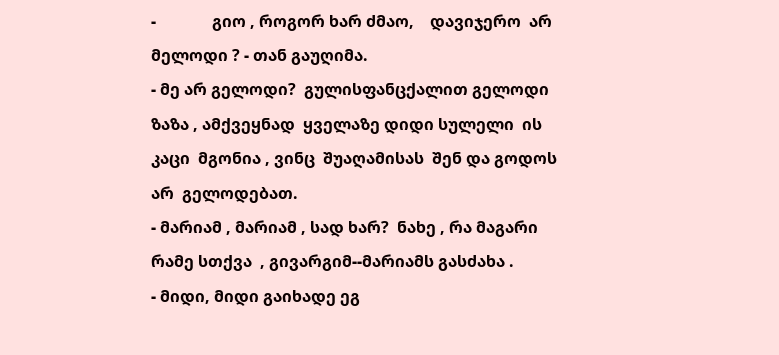-              გიო , როგორ ხარ ძმაო,    დავიჯერო  არ მელოდი ? - თან გაუღიმა.
- მე არ გელოდი?  გულისფანცქალით გელოდი ზაზა , ამქვეყნად  ყველაზე დიდი სულელი  ის კაცი  მგონია , ვინც  შუაღამისას  შენ და გოდოს არ  გელოდებათ.
- მარიამ , მარიამ , სად ხარ?  ნახე , რა მაგარი რამე სთქვა  , გივარგიმ--მარიამს გასძახა .
- მიდი, მიდი გაიხადე ეგ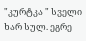"კურტკა " სველი  ხარ სულ. ეგრე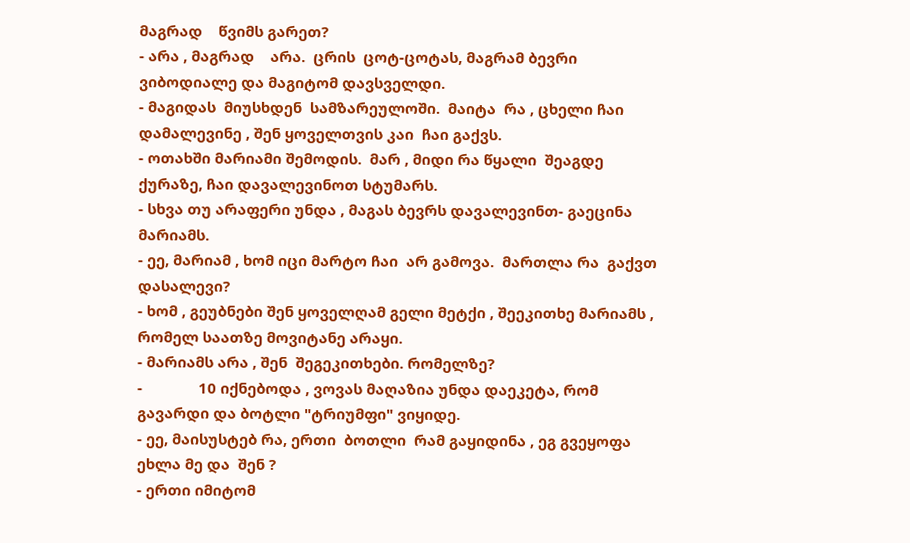მაგრად    წვიმს გარეთ?
- არა , მაგრად    არა.  ცრის  ცოტ-ცოტას, მაგრამ ბევრი ვიბოდიალე და მაგიტომ დავსველდი.
- მაგიდას  მიუსხდენ  სამზარეულოში.  მაიტა  რა , ცხელი ჩაი დამალევინე , შენ ყოველთვის კაი  ჩაი გაქვს.
- ოთახში მარიამი შემოდის.  მარ , მიდი რა წყალი  შეაგდე  ქურაზე, ჩაი დავალევინოთ სტუმარს.
- სხვა თუ არაფერი უნდა , მაგას ბევრს დავალევინთ- გაეცინა მარიამს.
- ეე, მარიამ , ხომ იცი მარტო ჩაი  არ გამოვა.  მართლა რა  გაქვთ დასალევი?
- ხომ , გეუბნები შენ ყოველღამ გელი მეტქი , შეეკითხე მარიამს , რომელ საათზე მოვიტანე არაყი.
- მარიამს არა , შენ  შეგეკითხები. რომელზე?
-              10 იქნებოდა , ვოვას მაღაზია უნდა დაეკეტა, რომ გავარდი და ბოტლი "ტრიუმფი" ვიყიდე.
- ეე, მაისუსტებ რა, ერთი  ბოთლი  რამ გაყიდინა , ეგ გვეყოფა ეხლა მე და  შენ ?
- ერთი იმიტომ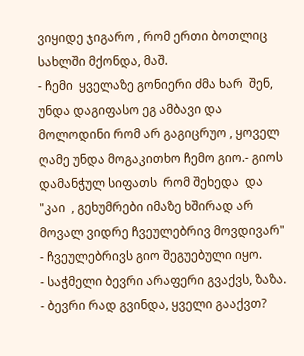ვიყიდე ჯიგარო , რომ ერთი ბოთლიც სახლში მქონდა, მაშ.
- ჩემი  ყველაზე გონიერი ძმა ხარ  შენ, უნდა დაგიფასო ეგ ამბავი და მოლოდინი რომ არ გაგიცრუო , ყოველ  ღამე უნდა მოგაკითხო ჩემო გიო.- გიოს დამანჭულ სიფათს  რომ შეხედა  და  "კაი  , გეხუმრები იმაზე ხშირად არ მოვალ ვიდრე ჩვეულებრივ მოვდივარ" - ჩვეულებრივს გიო შეგუებული იყო.
- საჭმელი ბევრი არაფერი გვაქვს, ზაზა.
- ბევრი რად გვინდა, ყველი გააქვთ?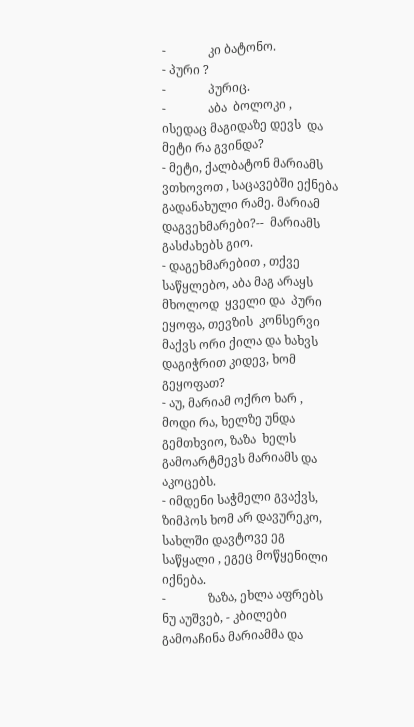-              კი ბატონო.
- პური ?
-              პურიც.
-              აბა  ბოლოკი , ისედაც მაგიდაზე დევს  და  მეტი რა გვინდა?
- მეტი, ქალბატონ მარიამს ვთხოვოთ , საცავებში ექნება გადანახული რამე. მარიამ დაგვეხმარები?--  მარიამს გასძახებს გიო.
- დაგეხმარებით , თქვე საწყლებო, აბა მაგ არაყს მხოლოდ  ყველი და  პური  ეყოფა, თევზის  კონსერვი მაქვს ორი ქილა და ხახვს დაგიჭრით კიდევ, ხომ გეყოფათ?
- აუ, მარიამ ოქრო ხარ , მოდი რა, ხელზე უნდა გემთხვიო, ზაზა  ხელს გამოარტმევს მარიამს და აკოცებს.
- იმდენი საჭმელი გვაქვს, ზიმპოს ხომ არ დავურეკო, სახლში დავტოვე ეგ საწყალი , ეგეც მოწყენილი იქნება.
-              ზაზა, ეხლა აფრებს ნუ აუშვებ, - კბილები გამოაჩინა მარიამმა და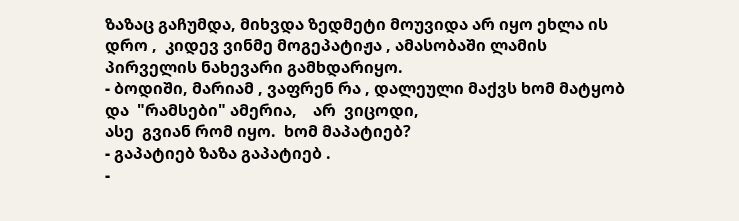ზაზაც გაჩუმდა, მიხვდა ზედმეტი მოუვიდა არ იყო ეხლა ის  დრო ,  კიდევ ვინმე მოგეპატიჟა , ამასობაში ლამის პირველის ნახევარი გამხდარიყო.
- ბოდიში, მარიამ , ვაფრენ რა , დალეული მაქვს ხომ მატყობ და  "რამსები" ამერია,    არ  ვიცოდი,
ასე  გვიან რომ იყო.  ხომ მაპატიებ?
- გაპატიებ ზაზა გაპატიებ .
-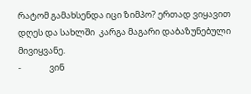რატომ გამახსენდა იცი ზიმპო? ერთად ვიყავით დღეს და სახლში  კარგა მაგარი დაბაზუნებული მივიყვანე.
-              ვინ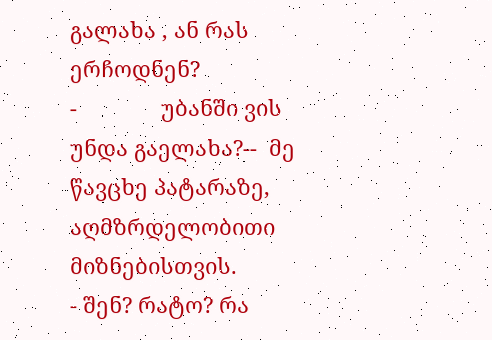გალახა , ან რას ერჩოდნენ?
-              უბანში ვის უნდა გაელახა?--  მე წავცხე პატარაზე, აღმზრდელობითი მიზნებისთვის.
- შენ? რატო? რა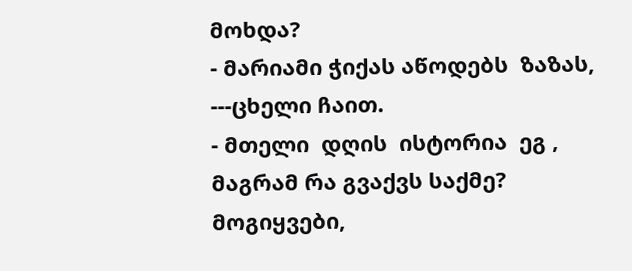მოხდა?
- მარიამი ჭიქას აწოდებს  ზაზას, ---ცხელი ჩაით.
- მთელი  დღის  ისტორია  ეგ , მაგრამ რა გვაქვს საქმე?  მოგიყვები,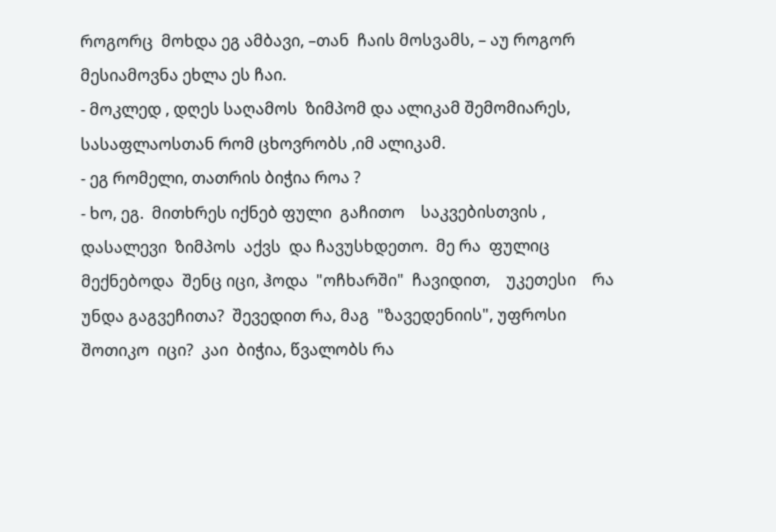როგორც  მოხდა ეგ ამბავი, –თან  ჩაის მოსვამს, – აუ როგორ მესიამოვნა ეხლა ეს ჩაი.
- მოკლედ , დღეს საღამოს  ზიმპომ და ალიკამ შემომიარეს,    სასაფლაოსთან რომ ცხოვრობს ,იმ ალიკამ.
- ეგ რომელი, თათრის ბიჭია როა ?
- ხო, ეგ.  მითხრეს იქნებ ფული  გაჩითო    საკვებისთვის ,  დასალევი  ზიმპოს  აქვს  და ჩავუსხდეთო.  მე რა  ფულიც მექნებოდა  შენც იცი, ჰოდა  "ოჩხარში"  ჩავიდით,    უკეთესი    რა  უნდა გაგვეჩითა?  შევედით რა, მაგ  "ზავედენიის", უფროსი  შოთიკო  იცი?  კაი  ბიჭია, წვალობს რა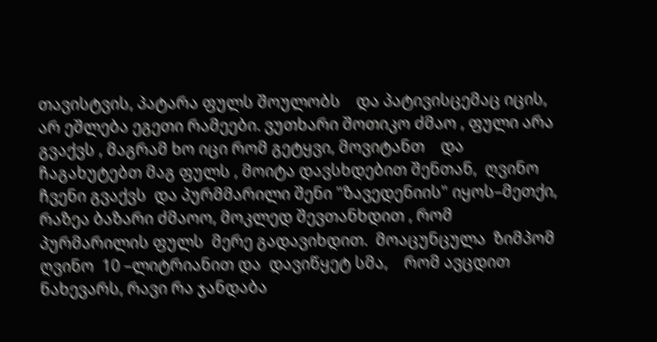თავისტვის, პატარა ფულს შოულობს    და პატივისცემაც იცის, არ ეშლება ეგეთი რამეები. ვუთხარი შოთიკო ძმაო , ფული არა გვაქვს , მაგრამ ხო იცი რომ გეტყვი, მოვიტანთ    და  ჩაგახუტებთ მაგ ფულს , მოიტა დავსხდებით შენთან,  ღვინო ჩვენი გვაქვს  და პურმმარილი შენი "ზავედენიის" იყოს–მეთქი, რაზეა ბაზარი ძმაოო, მოკლედ შევთანხდით , რომ  პურმარილის ფულს  მერე გადავიხდით.  მოაცუნცულა  ზიმპომ  ღვინო  10 –ლიტრიანით და  დავიწყეტ სმა,    რომ ავცდით ნახევარს, რავი რა ჯანდაბა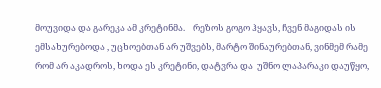მოუვიდა და გარეკა ამ კრეტინმა.    რეზოს გოგო ჰყავს, ჩვენ მაგიდას ის ემსახურებოდა , უცხოებთან არ უშვებს, მარტო შინაურებთან, ვინმემ რამე რომ არ აკადროს, ხოდა ეს კრეტინი, დატვრა და  უშნო ლაპარაკი დაუწყო,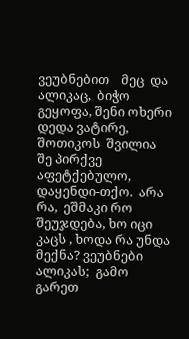ვეუბნებით    მეც  და  ალიკაც,  ბიჭო გეყოფა, შენი ოხერი დედა ვატირე,    შოთიკოს  შვილია  შე პირქვე აფეტქებულო,  დაყენდი-თქო.  არა რა,  ეშმაკი რო შეუჯდება, ხო იცი კაცს , ხოდა რა უნდა მექნა? ვეუბნები ალიკას;  გამო გარეთ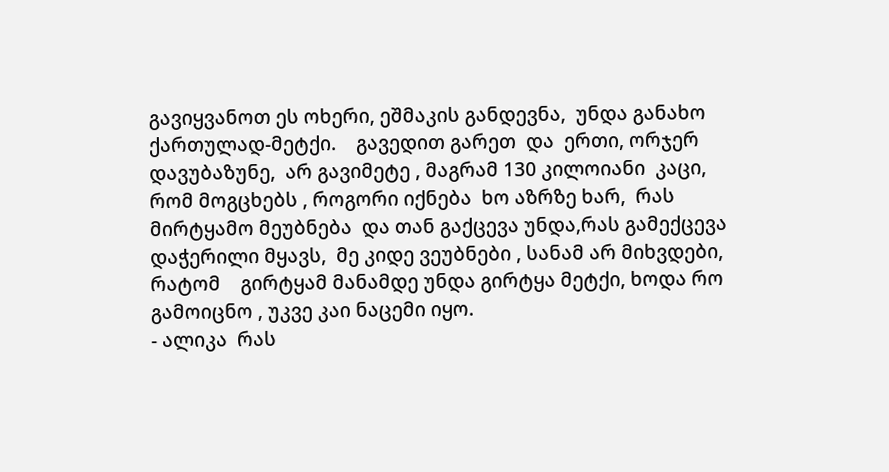გავიყვანოთ ეს ოხერი, ეშმაკის განდევნა,  უნდა განახო  ქართულად-მეტქი.    გავედით გარეთ  და  ერთი, ორჯერ  დავუბაზუნე,  არ გავიმეტე , მაგრამ 130 კილოიანი  კაცი, რომ მოგცხებს , როგორი იქნება  ხო აზრზე ხარ,  რას მირტყამო მეუბნება  და თან გაქცევა უნდა,რას გამექცევა დაჭერილი მყავს,  მე კიდე ვეუბნები , სანამ არ მიხვდები, რატომ    გირტყამ მანამდე უნდა გირტყა მეტქი, ხოდა რო გამოიცნო , უკვე კაი ნაცემი იყო.
- ალიკა  რას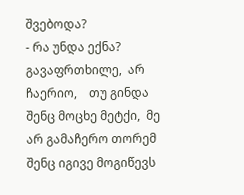შვებოდა?
- რა უნდა ექნა?  გავაფრთხილე,  არ  ჩაერიო,    თუ გინდა შენც მოცხე მეტქი,  მე არ გამაჩერო თორემ შენც იგივე მოგიწევს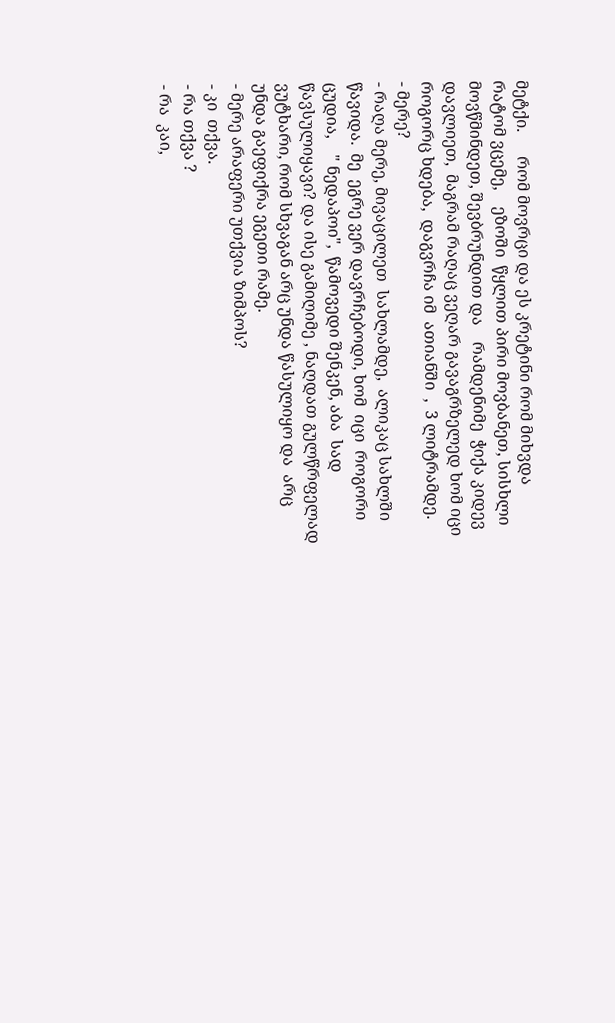მეტქი.      რომ მოვრცი და ეს კრეტინი რომ მიხვდა რატომ ვცემე,    ეზოში  წყლით პირი მოვბანეთ, სისხლი მოვწმინდეთ, შევბრუნდით და    რამდენიმე  ჭიქა კიდევ დავლიეთ,  მაგრამ რაღაც ვეღარ გავაგრზელედ ხომ იცი როგორც ხდება,  დაგვრჩა იმ  ათიანში  ,  3 ლიტრამდე.
- მერე?
- რაღა მერე, მივაცილეთ  სახლამდე,  ალიკაც სახლში წავიდა.  მე  ეგრე ვერ დავრჩებოდი, ხომ  იცი  როგორი  ცუდია,    " ნედაპოი",  წამოვედი შენკენ, აბა  სად წავსულიყავი? და ისე გამიღიმე , ნაღდათ გულწრფელად ვუტხარი, რომ სხვაგან არც უნდა წასულიყო და  არც უნდა გაეფიქრა ეგეთი რამე.
- მერე არაფერი უთქვია ზიმპოს?
- კი  თქვა.
- რა თქვა ?
- რა  კაი,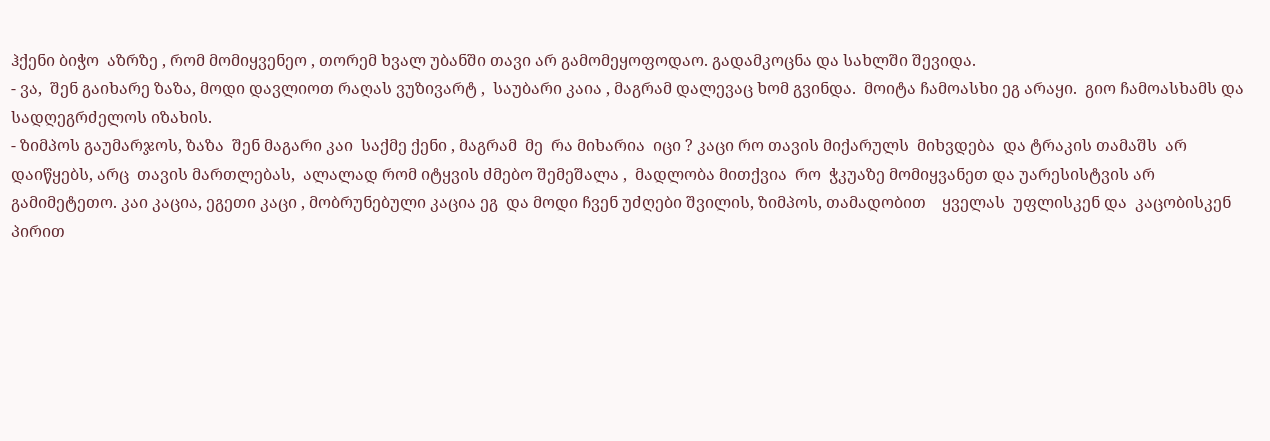ჰქენი ბიჭო  აზრზე , რომ მომიყვენეო , თორემ ხვალ უბანში თავი არ გამომეყოფოდაო. გადამკოცნა და სახლში შევიდა.
- ვა,  შენ გაიხარე ზაზა, მოდი დავლიოთ რაღას ვუზივარტ ,  საუბარი კაია , მაგრამ დალევაც ხომ გვინდა.  მოიტა ჩამოასხი ეგ არაყი.  გიო ჩამოასხამს და სადღეგრძელოს იზახის.
- ზიმპოს გაუმარჯოს, ზაზა  შენ მაგარი კაი  საქმე ქენი , მაგრამ  მე  რა მიხარია  იცი ? კაცი რო თავის მიქარულს  მიხვდება  და ტრაკის თამაშს  არ დაიწყებს, არც  თავის მართლებას,  ალალად რომ იტყვის ძმებო შემეშალა ,  მადლობა მითქვია  რო  ჭკუაზე მომიყვანეთ და უარესისტვის არ გამიმეტეთო. კაი კაცია, ეგეთი კაცი , მობრუნებული კაცია ეგ  და მოდი ჩვენ უძღები შვილის, ზიმპოს, თამადობით    ყველას  უფლისკენ და  კაცობისკენ პირით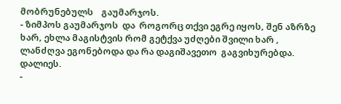მობრუნებულს    გაუმარჯოს.
- ზიმპოს გაუმარჯოს  და  როგორც თქვი ეგრე იყოს, შენ აზრზე ხარ, ეხლა მაგისტვის რომ გეტქვა უძღები შვილი ხარ , ლანძღვა ეგონებოდა და რა დაგიშავეთო  გაგვიხურებდა.
დალიეს.
-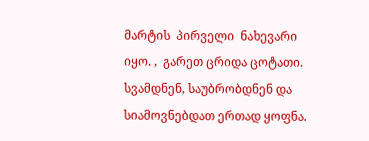მარტის  პირველი  ნახევარი  იყო. ,  გარეთ ცრიდა ცოტათი.  სვამდნენ, საუბრობდნენ და სიამოვნებდათ ერთად ყოფნა.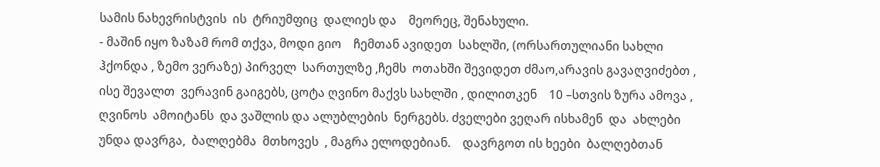სამის ნახევრისტვის  ის  ტრიუმფიც  დალიეს და    მეორეც, შენახული.
- მაშინ იყო ზაზამ რომ თქვა, მოდი გიო    ჩემთან ავიდეთ  სახლში, (ორსართულიანი სახლი ჰქონდა , ზემო ვერაზე) პირველ  სართულზე ,ჩემს  ოთახში შევიდეთ ძმაო,არავის გავაღვიძებთ , ისე შევალთ  ვერავინ გაიგებს, ცოტა ღვინო მაქვს სახლში , დილითკენ    10 –სთვის ზურა ამოვა ,    ღვინოს  ამოიტანს  და ვაშლის და ალუბლების  ნერგებს. ძველები ვეღარ ისხამენ  და  ახლები  უნდა დავრგა,  ბალღებმა  მთხოვეს  , მაგრა ელოდებიან.    დავრგოთ ის ხეები  ბალღებთან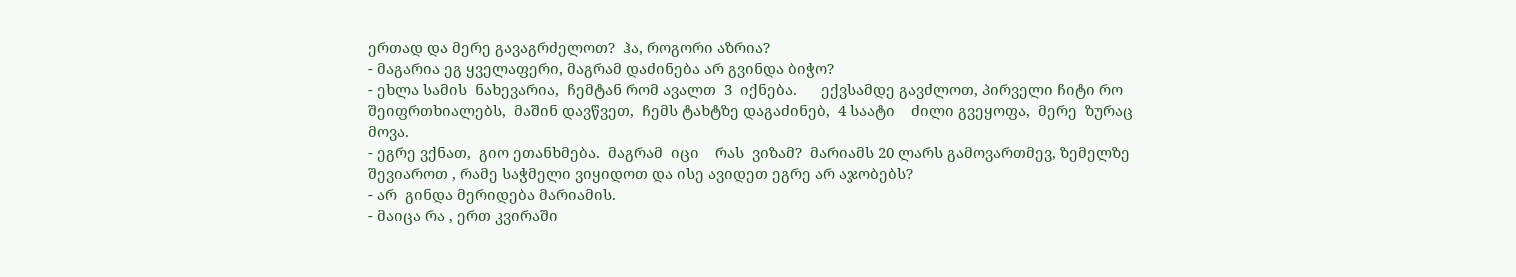ერთად და მერე გავაგრძელოთ?  ჰა, როგორი აზრია?
- მაგარია ეგ ყველაფერი, მაგრამ დაძინება არ გვინდა ბიჭო?
- ეხლა სამის  ნახევარია,  ჩემტან რომ ავალთ  3  იქნება.      ექვსამდე გავძლოთ, პირველი ჩიტი რო შეიფრთხიალებს,  მაშინ დავწვეთ,  ჩემს ტახტზე დაგაძინებ,  4 საატი    ძილი გვეყოფა,  მერე  ზურაც მოვა.
- ეგრე ვქნათ,  გიო ეთანხმება.  მაგრამ  იცი    რას  ვიზამ?  მარიამს 20 ლარს გამოვართმევ, ზემელზე შევიაროთ , რამე საჭმელი ვიყიდოთ და ისე ავიდეთ ეგრე არ აჯობებს?
- არ  გინდა მერიდება მარიამის.
- მაიცა რა , ერთ კვირაში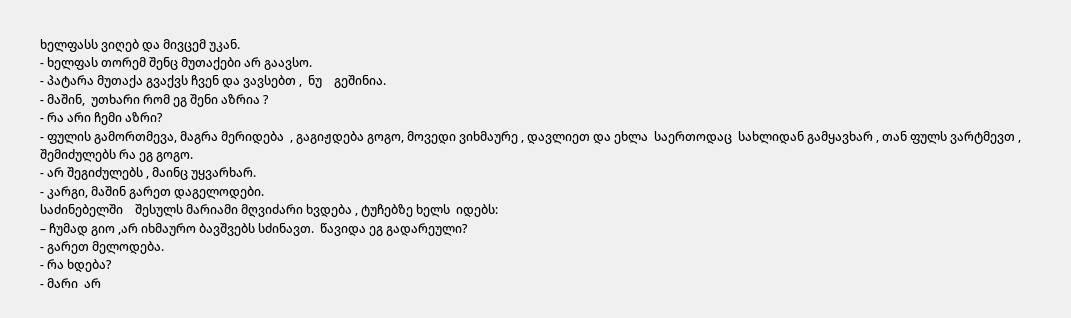ხელფასს ვიღებ და მივცემ უკან.
- ხელფას თორემ შენც მუთაქები არ გაავსო.
- პატარა მუთაქა გვაქვს ჩვენ და ვავსებთ ,  ნუ    გეშინია.
- მაშინ,  უთხარი რომ ეგ შენი აზრია ?
- რა არი ჩემი აზრი?
- ფულის გამორთმევა, მაგრა მერიდება  , გაგიჟდება გოგო, მოვედი ვიხმაურე , დავლიეთ და ეხლა  საერთოდაც  სახლიდან გამყავხარ , თან ფულს ვარტმევთ , შემიძულებს რა ეგ გოგო.
- არ შეგიძულებს , მაინც უყვარხარ.
- კარგი, მაშინ გარეთ დაგელოდები.
საძინებელში    შესულს მარიამი მღვიძარი ხვდება , ტუჩებზე ხელს  იდებს:
– ჩუმად გიო ,არ იხმაურო ბავშვებს სძინავთ.  წავიდა ეგ გადარეული?
- გარეთ მელოდება.
- რა ხდება?
- მარი  არ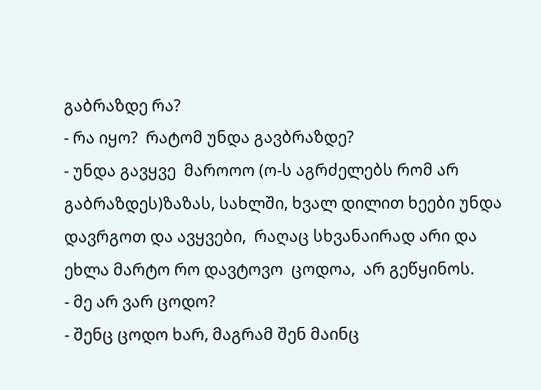გაბრაზდე რა?
- რა იყო?  რატომ უნდა გავბრაზდე?
- უნდა გავყვე  მაროოო (ო-ს აგრძელებს რომ არ გაბრაზდეს)ზაზას, სახლში, ხვალ დილით ხეები უნდა დავრგოთ და ავყვები,  რაღაც სხვანაირად არი და  ეხლა მარტო რო დავტოვო  ცოდოა,  არ გეწყინოს.
- მე არ ვარ ცოდო?
- შენც ცოდო ხარ, მაგრამ შენ მაინც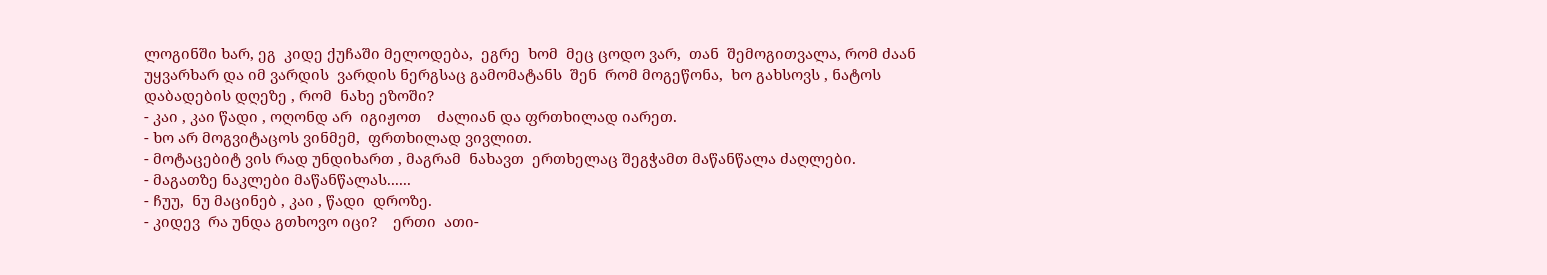ლოგინში ხარ, ეგ  კიდე ქუჩაში მელოდება,  ეგრე  ხომ  მეც ცოდო ვარ,  თან  შემოგითვალა, რომ ძაან უყვარხარ და იმ ვარდის  ვარდის ნერგსაც გამომატანს  შენ  რომ მოგეწონა,  ხო გახსოვს , ნატოს დაბადების დღეზე , რომ  ნახე ეზოში?
- კაი , კაი წადი , ოღონდ არ  იგიჟოთ    ძალიან და ფრთხილად იარეთ.
- ხო არ მოგვიტაცოს ვინმემ,  ფრთხილად ვივლით.
- მოტაცებიტ ვის რად უნდიხართ , მაგრამ  ნახავთ  ერთხელაც შეგჭამთ მაწანწალა ძაღლები.
- მაგათზე ნაკლები მაწანწალას......
- ჩუუ,  ნუ მაცინებ , კაი , წადი  დროზე.
- კიდევ  რა უნდა გთხოვო იცი?    ერთი  ათი-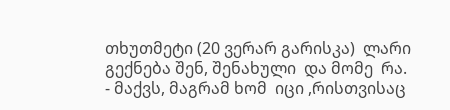თხუთმეტი (20 ვერარ გარისკა)  ლარი    გექნება შენ, შენახული  და მომე  რა.
- მაქვს, მაგრამ ხომ  იცი ,რისთვისაც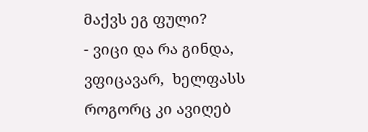მაქვს ეგ ფული?
- ვიცი და რა გინდა, ვფიცავარ,  ხელფასს როგორც კი ავიღებ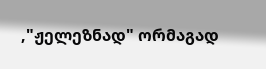,"ჟელეზნად" ორმაგად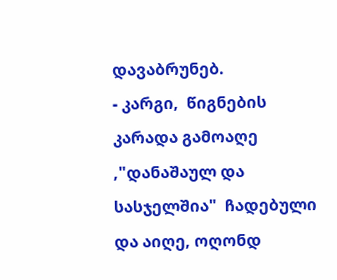დავაბრუნებ.
- კარგი,  წიგნების  კარადა გამოაღე  ,"დანაშაულ და სასჯელშია"  ჩადებული და აიღე, ოღონდ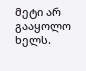მეტი არ გააყოლო ხელს.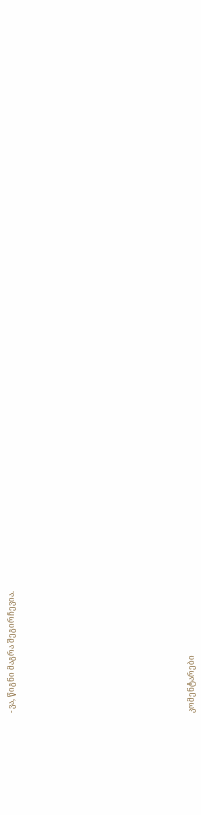- ვა, წიგნი მაგრა შეგირჩევია.














კომენტარები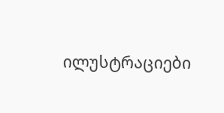ილუსტრაციები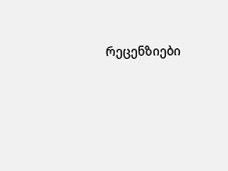რეცენზიები